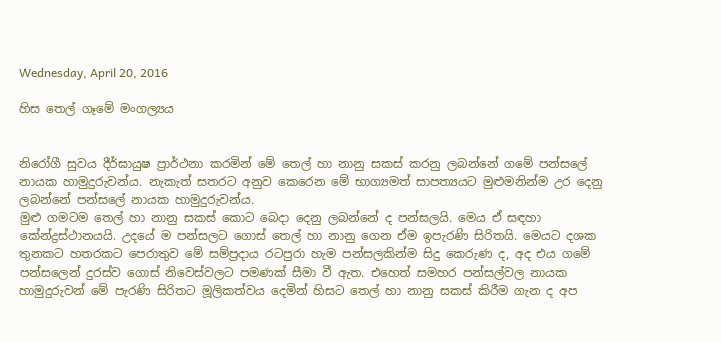Wednesday, April 20, 2016

හිස තෙල් ගෑමේ මංගල්‍යය


නිරෝගී සුවය දීර්ඝායුෂ ප්‍රාර්ථනා කරමින් මේ තෙල් හා නානු සකස් කරනු ලබන්නේ ගමේ පන්සලේ නායක හාමුදුරුවන්ය. නැකැත් සතරට අනුව කෙරෙන මේ භාග්‍යමත් සාපත්‍යයට මුළුමනින්ම උර දෙනු ලබන්නේ පන්සලේ නායක හාමුදුරුවන්ය.
මුළු ගමටම තෙල් හා නානු සකස් කොට බෙදා දෙනු ලබන්නේ ද පන්සලයි. මෙය ඒ සඳහා කේන්ද්‍රස්ථානයයි. උදයේ ම පන්සලට ගොස් තෙල් හා නානු ගෙන ඒම ඉපැරණි සිරිතයි. මෙයට දශක තුනකට හතරකට පෙරාතුව මේ සම්ප්‍රදාය රටපුරා හැම පන්සලකින්ම සිදු කෙරුණ ද, අද එය ගමේ පන්සලෙන් දුරස්ව ගොස් නිවෙස්වලට පමණක් සීමා වී ඇත. එහෙත් සමහර පන්සල්වල නායක හාමුදුරුවන් මේ පැරණි සිරිතට මූලිකත්වය දෙමින් හිසට තෙල් හා නානු සකස් කිරීම ගැන ද අප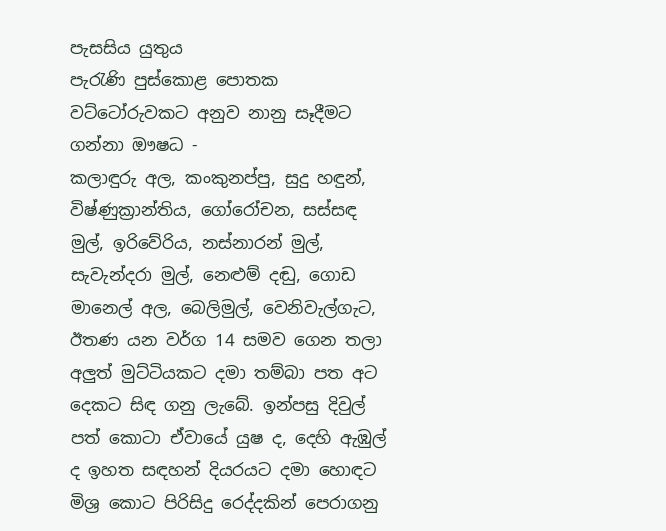පැසසිය යුතුය
පැරැණි පුස්කොළ පොතක වට්ටෝරුවකට අනුව නානු සෑදීමට ගන්නා ඖෂධ -
කලාඳුරු අල, කංකුනප්පු, සුදු හඳුන්, විෂ්ණුක්‍රාන්තිය, ගෝරෝචන, සස්සඳ මුල්, ඉරිවේරිය, නස්නාරන් මුල්, සැවැන්දරා මුල්, නෙළුම් දඬු, ගොඩ මානෙල් අල, බෙලිමුල්, වෙනිවැල්ගැට, ඊතණ යන වර්ග 14 සමව ගෙන තලා අලුත් මුට්ටියකට දමා තම්බා පත අට දෙකට සිඳ ගනු ලැබේ. ඉන්පසු දිවුල් පත් කොටා ඒවායේ යුෂ ද, දෙහි ඇඹුල් ද ඉහත සඳහන් දියරයට දමා හොඳට මිශ්‍ර කොට පිරිසිදු රෙද්දකින් පෙරාගනු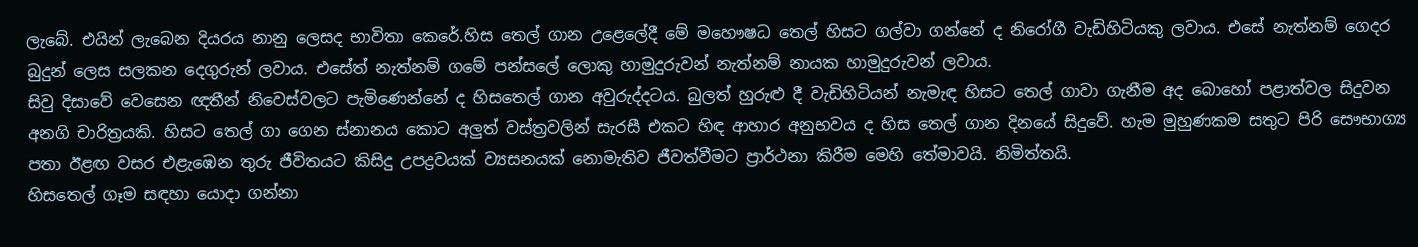ලැබේ. එයින් ලැබෙන දියරය නානු ලෙසද භාවිතා කෙරේ.හිස තෙල් ගාන උළෙලේදී මේ මහෞෂධ තෙල් හිසට ගල්වා ගන්නේ ද නිරෝගී වැඩිහිටියකු ලවාය. එසේ නැත්නම් ගෙදර බුදුන් ලෙස සලකන දෙගුරුන් ලවාය. එසේත් නැත්නම් ගමේ පන්සලේ ලොකු හාමුදුරුවන් නැත්නම් නායක හාමුදුරුවන් ලවාය.
සිවු දිසාවේ වෙසෙන ඥතීන් නිවෙස්‌වලට පැමිණෙන්නේ ද හිසතෙල් ගාන අවුරුද්දටය. බුලත් හුරුළු දී වැඩිහිටියන් නැමැඳ හිසට තෙල් ගාවා ගැනීම අද බොහෝ පළාත්වල සිදුවන අනගි චාරිත්‍රයකි. හිසට තෙල් ගා ගෙන ස්‌නානය කොට අලුත් වස්‌ත්‍රවලින් සැරසී එකට හිඳ ආහාර අනුභවය ද හිස තෙල් ගාන දිනයේ සිදුවේ. හැම මුහුණකම සතුට පිරි සෞභාග්‍ය පතා ඊළඟ වසර එළැඹෙන තුරු ජීවිතයට කිසිදු උපද්‍රවයක්‌ ව්‍යසනයක්‌ නොමැතිව ජීවත්වීමට ප්‍රාර්ථනා කිරීම මෙහි තේමාවයි. නිමිත්තයි.
හිසතෙල් ගෑම සඳහා යොදා ගන්නා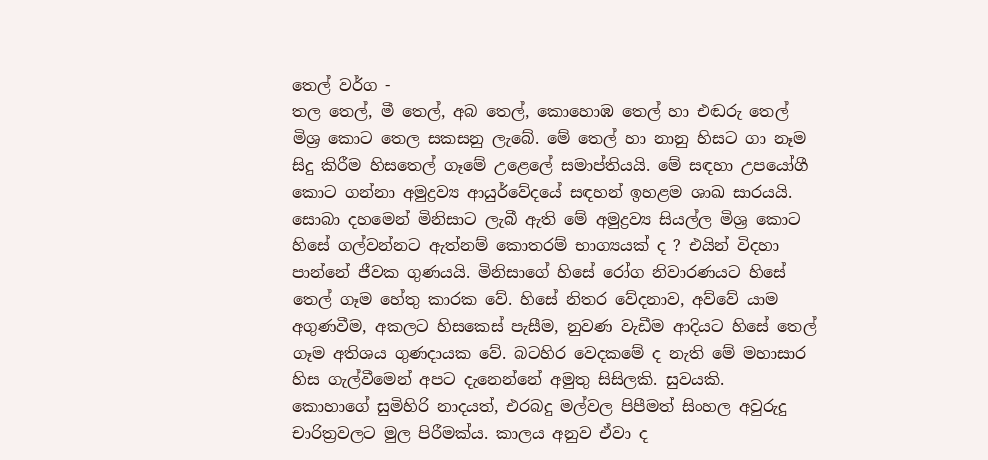තෙල් වර්ග -
තල තෙල්, මී තෙල්, අබ තෙල්, කොහොඹ තෙල් හා එඬරු තෙල් මිශ්‍ර කොට තෙල සකසනු ලැබේ. මේ තෙල් හා නානු හිසට ගා නෑම සිදු කිරීම හිසතෙල් ගෑමේ උළෙලේ සමාප්තියයි. මේ සඳහා උපයෝගී කොට ගන්නා අමුද්‍රව්‍ය ආයුර්වේදයේ සඳහන් ඉහළම ශාඛ සාරයයි. සොබා දහමෙන් මිනිසාට ලැබී ඇති මේ අමුද්‍රව්‍ය සියල්ල මිශ්‍ර කොට හිසේ ගල්වන්නට ඇත්නම් කොතරම් භාග්‍යයක් ද ? එයින් විදහා පාන්නේ ජීවක ගුණයයි. මිනිසාගේ හිසේ රෝග නිවාරණයට හිසේ තෙල් ගෑම හේතු කාරක වේ. හිසේ නිතර වේදනාව, අව්වේ යාම අගුණවීම, අකලට හිසකෙස් පැසීම, නුවණ වැඩීම ආදියට හිසේ තෙල් ගෑම අතිශය ගුණදායක වේ. බටහිර වෙදකමේ ද නැති මේ මහාසාර හිස ගැල්වීමෙන් අපට දැනෙන්නේ අමුතු සිසිලකි. සුවයකි.
කොහාගේ සුමිහිරි නාදයත්, එරබදු මල්වල පිපීමත් සිංහල අවුරුදු චාරිත්‍රවලට මුල පිරීමක්ය. කාලය අනුව ඒවා ද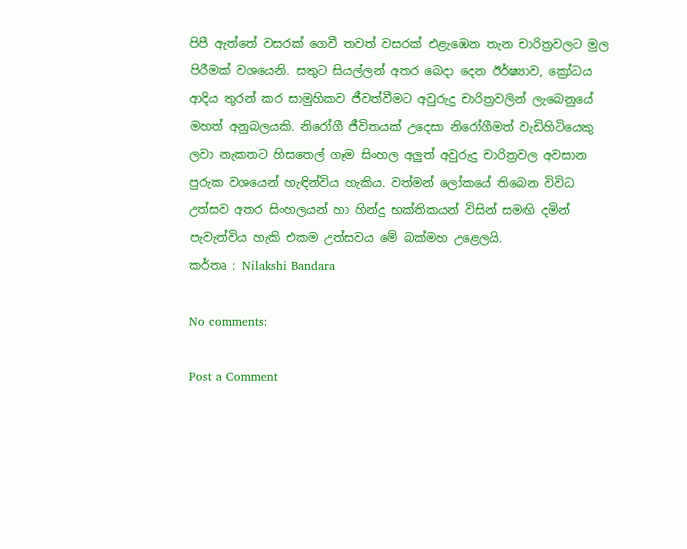පිපී ඇත්තේ වසරක් ගෙවී තවත් වසරක් එළැඹෙන තැන චාරිත්‍රවලට මුල පිරීමක් වශයෙනි. සතුට සියල්ලන් අතර බෙදා දෙන ඊර්ෂ්‍යාව, ක්‍රෝධය ආදිය තුරන් කර සාමුහිකව ජීවත්වීමට අවුරුදු චාරිත්‍රවලින් ලැබෙනුයේ මහත් අනුබලයකි. නිරෝගී ජීවිතයක් උදෙසා නිරෝගීමත් වැඩිහිටියෙකු ලවා නැකතට හිසතෙල් ගෑම සිංහල අලුත් අවුරුදු චාරිත්‍රවල අවසාන පුරුක වශයෙන් හැඳින්විය හැකිය. වත්මන් ලෝකයේ තිබෙන විවිධ උත්සව අතර සිංහලයන් හා හින්දු භක්තිකයන් විසින් සමඟි දමින් පැවැත්විය හැකි එකම උත්සවය මේ බක්මහ උළෙලයි.
කර්තෘ : Nilakshi Bandara

No comments:

Post a Comment